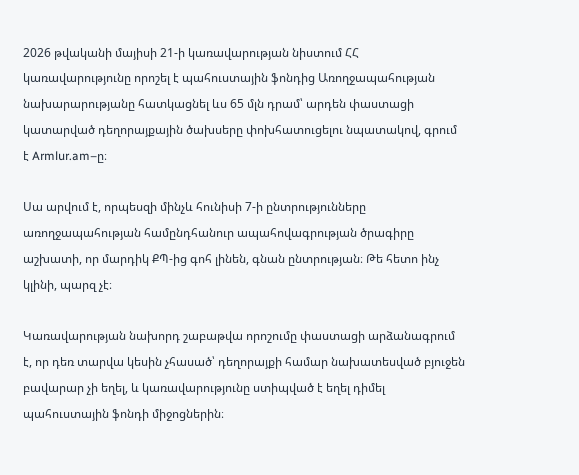2026 թվականի մայիսի 21-ի կառավարության նիստում ՀՀ կառավարությունը որոշել է պահուստային ֆոնդից Առողջապահության նախարարությանը հատկացնել ևս 65 մլն դրամ՝ արդեն փաստացի կատարված դեղորայքային ծախսերը փոխհատուցելու նպատակով, գրում է Armlur.am–ը։

Սա արվում է, որպեսզի մինչև հունիսի 7-ի ընտրությունները առողջապահության համընդհանուր ապահովագրության ծրագիրը աշխատի, որ մարդիկ ՔՊ-ից գոհ լինեն, գնան ընտրության։ Թե հետո ինչ կլինի, պարզ չէ։

Կառավարության նախորդ շաբաթվա որոշումը փաստացի արձանագրում է, որ դեռ տարվա կեսին չհասած՝ դեղորայքի համար նախատեսված բյուջեն բավարար չի եղել, և կառավարությունը ստիպված է եղել դիմել պահուստային ֆոնդի միջոցներին։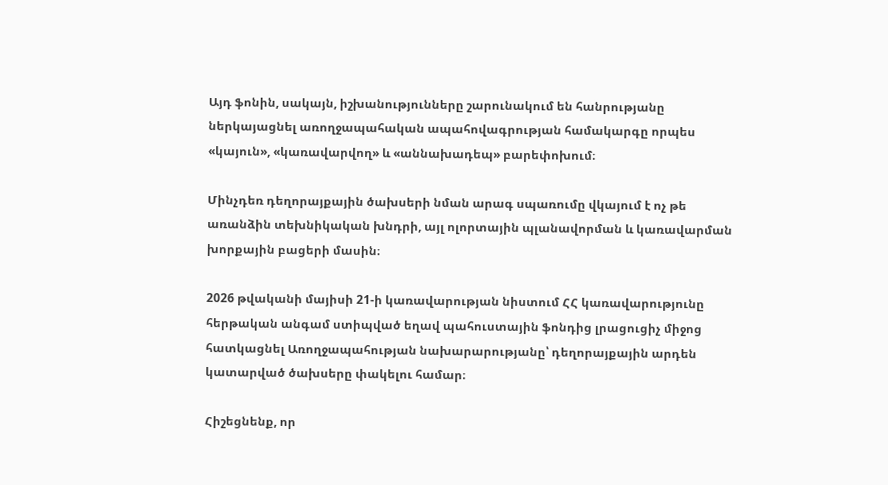Այդ ֆոնին, սակայն, իշխանությունները շարունակում են հանրությանը ներկայացնել առողջապահական ապահովագրության համակարգը որպես «կայուն», «կառավարվող» և «աննախադեպ» բարեփոխում։

Մինչդեռ դեղորայքային ծախսերի նման արագ սպառումը վկայում է ոչ թե առանձին տեխնիկական խնդրի, այլ ոլորտային պլանավորման և կառավարման խորքային բացերի մասին։

2026 թվականի մայիսի 21-ի կառավարության նիստում ՀՀ կառավարությունը հերթական անգամ ստիպված եղավ պահուստային ֆոնդից լրացուցիչ միջոց հատկացնել Առողջապահության նախարարությանը՝ դեղորայքային արդեն կատարված ծախսերը փակելու համար։

Հիշեցնենք, որ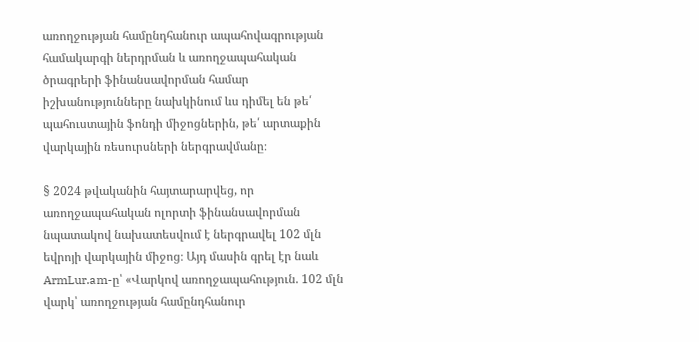առողջության համընդհանուր ապահովագրության համակարգի ներդրման և առողջապահական ծրագրերի ֆինանսավորման համար իշխանությունները նախկինում ևս դիմել են թե՛ պահուստային ֆոնդի միջոցներին, թե՛ արտաքին վարկային ռեսուրսների ներգրավմանը։

§ 2024 թվականին հայտարարվեց, որ առողջապահական ոլորտի ֆինանսավորման նպատակով նախատեսվում է ներգրավել 102 մլն եվրոյի վարկային միջոց։ Այդ մասին գրել էր նաև ArmLur.am-ը՝ «Վարկով առողջապահություն. 102 մլն վարկ՝ առողջության համընդհանուր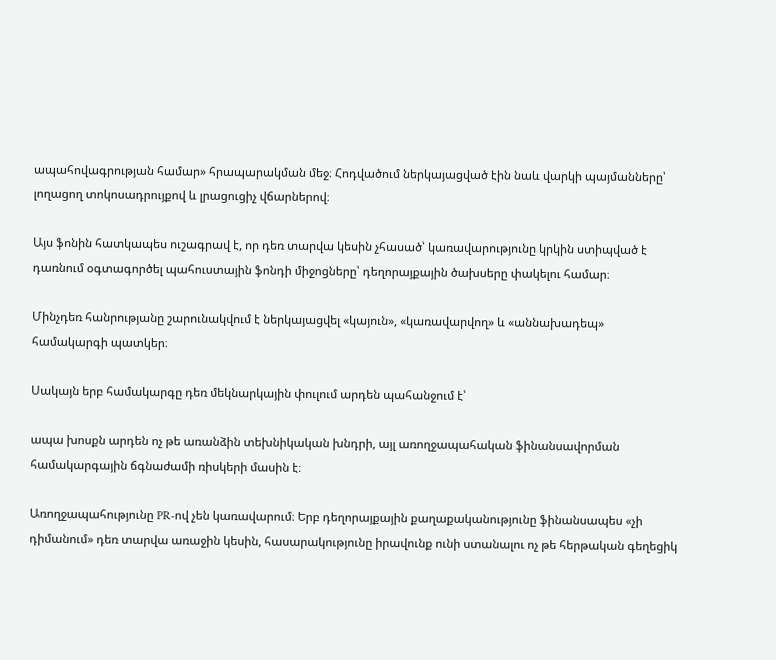ապահովագրության համար» հրապարակման մեջ։ Հոդվածում ներկայացված էին նաև վարկի պայմանները՝ լողացող տոկոսադրույքով և լրացուցիչ վճարներով։

Այս ֆոնին հատկապես ուշագրավ է, որ դեռ տարվա կեսին չհասած՝ կառավարությունը կրկին ստիպված է դառնում օգտագործել պահուստային ֆոնդի միջոցները՝ դեղորայքային ծախսերը փակելու համար։

Մինչդեռ հանրությանը շարունակվում է ներկայացվել «կայուն», «կառավարվող» և «աննախադեպ» համակարգի պատկեր։

Սակայն երբ համակարգը դեռ մեկնարկային փուլում արդեն պահանջում է՝

ապա խոսքն արդեն ոչ թե առանձին տեխնիկական խնդրի, այլ առողջապահական ֆինանսավորման համակարգային ճգնաժամի ռիսկերի մասին է։

Առողջապահությունը PR-ով չեն կառավարում։ Երբ դեղորայքային քաղաքականությունը ֆինանսապես «չի դիմանում» դեռ տարվա առաջին կեսին, հասարակությունը իրավունք ունի ստանալու ոչ թե հերթական գեղեցիկ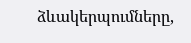ձևակերպումները,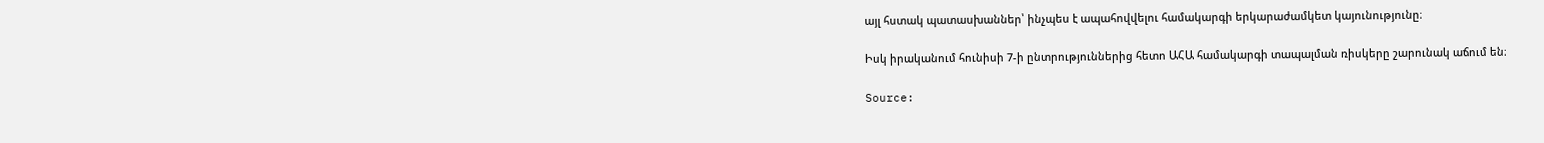այլ հստակ պատասխաններ՝ ինչպես է ապահովվելու համակարգի երկարաժամկետ կայունությունը։

Իսկ իրականում հունիսի 7-ի ընտրություններից հետո ԱՀԱ համակարգի տապալման ռիսկերը շարունակ աճում են։

Source: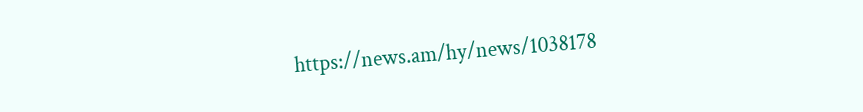https://news.am/hy/news/1038178